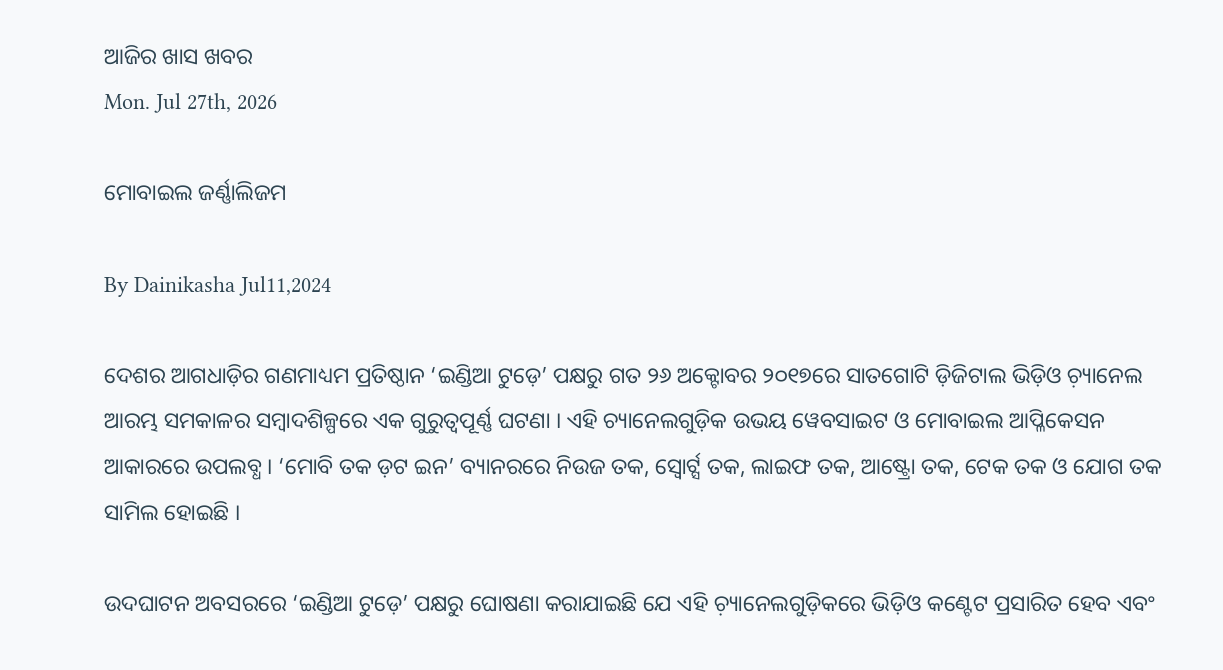ଆଜିର ଖାସ ଖବର
Mon. Jul 27th, 2026

ମୋବାଇଲ ଜର୍ଣ୍ଣାଲିଜମ

By Dainikasha Jul11,2024

ଦେଶର ଆଗଧାଡ଼ିର ଗଣମାଧ୍ୟମ ପ୍ରତିଷ୍ଠାନ ‘ଇଣ୍ଡିଆ ଟୁଡ଼େ’ ପକ୍ଷରୁ ଗତ ୨୬ ଅକ୍ଟୋବର ୨୦୧୭ରେ ସାତଗୋଟି ଡ଼ିଜିଟାଲ ଭିଡ଼ିଓ ଚ଼୍ୟାନେଲ ଆରମ୍ଭ ସମକାଳର ସମ୍ୱାଦଶିଳ୍ପରେ ଏକ ଗୁରୁତ୍ୱପୂର୍ଣ୍ଣ ଘଟଣା । ଏହି ଚ୍ୟାନେଲଗୁଡ଼ିକ ଉଭୟ ୱେବସାଇଟ ଓ ମୋବାଇଲ ଆପ୍ଳିକେସନ ଆକାରରେ ଉପଲବ୍ଧ । ‘ମୋବି ତକ ଡ଼ଟ ଇନ’ ବ୍ୟାନରରେ ନିଉଜ ତକ, ସ୍ୱୋର୍ଟ୍ସ ତକ, ଲାଇଫ ତକ, ଆଷ୍ଟ୍ରୋ ତକ, ଟେକ ତକ ଓ ଯୋଗ ତକ ସାମିଲ ହୋଇଛି ।

ଉଦଘାଟନ ଅବସରରେ ‘ଇଣ୍ଡିଆ ଟୁଡ଼େ’ ପକ୍ଷରୁ ଘୋଷଣା କରାଯାଇଛି ଯେ ଏହି ଚ଼୍ୟାନେଲଗୁଡ଼ିକରେ ଭିଡ଼ିଓ କଣ୍ଟେଟ ପ୍ରସାରିତ ହେବ ଏବଂ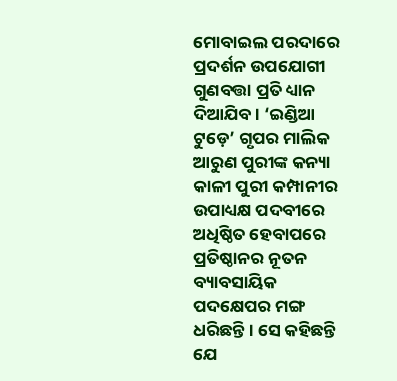ମୋବାଇଲ ପରଦାରେ ପ୍ରଦର୍ଶନ ଉପଯୋଗୀ ଗୁଣବତ୍ତା ପ୍ରତି ଧ୍ୟାନ ଦିଆଯିବ । ‘ଇଣ୍ଡିଆ ଟୁଡ଼େ’ ଗୃପର ମାଲିକ ଆରୁଣ ପୁରୀଙ୍କ କନ୍ୟା କାଳୀ ପୁରୀ କମ୍ପାନୀର ଉପାଧ୍ୟକ୍ଷ ପଦବୀରେ ଅଧିଷ୍ଠିତ ହେବାପରେ ପ୍ରତିଷ୍ଠାନର ନୂତନ ବ୍ୟାବସାୟିକ ପଦକ୍ଷେପର ମଙ୍ଗ ଧରିଛନ୍ତି । ସେ କହିଛନ୍ତି ଯେ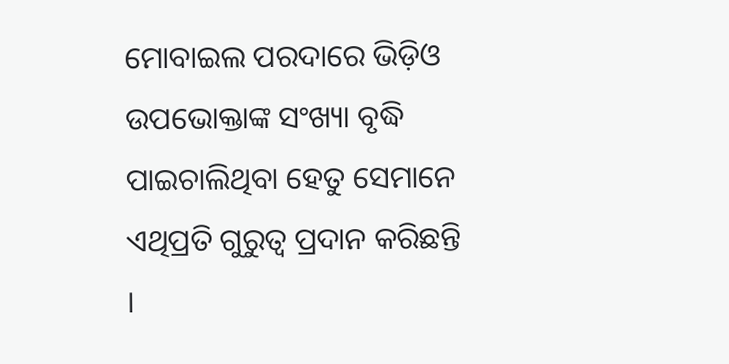ମୋବାଇଲ ପରଦାରେ ଭିଡ଼ିଓ ଉପଭୋକ୍ତାଙ୍କ ସଂଖ୍ୟା ବୃଦ୍ଧି ପାଇଚାଲିଥିବା ହେତୁ ସେମାନେ ଏଥିପ୍ରତି ଗୁରୁତ୍ୱ ପ୍ରଦାନ କରିଛନ୍ତି ।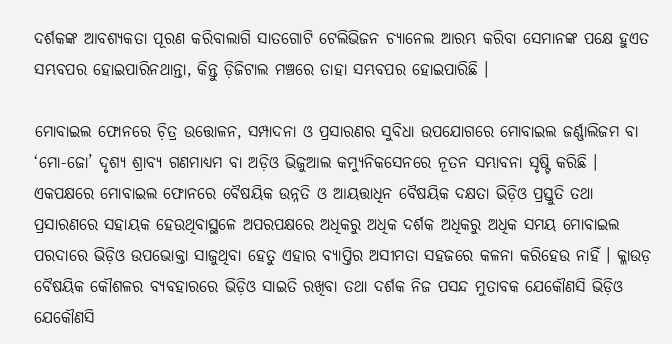ଦର୍ଶକଙ୍କ ଆବଶ୍ୟକତା ପୂରଣ କରିବାଲାଗି ସାତଗୋଟି ଟେଲିଭିଜନ ଚ୍ୟାନେଲ ଆରମ୍ଭ କରିବା ସେମାନଙ୍କ ପକ୍ଷେ ହୁଏତ ସମ୍ଭବପର ହୋଇପାରିନଥାନ୍ତା, କିନ୍ତୁ ଡ଼ିଜିଟାଲ ମଞ୍ଚରେ ତାହା ସମ୍ଭବପର ହୋଇପାରିଛି ।

ମୋବାଇଲ ଫୋନରେ ଚ଼ିତ୍ର ଉତ୍ତୋଳନ, ସମ୍ପାଦନା ଓ ପ୍ରସାରଣର ସୁବିଧା ଉପଯୋଗରେ ମୋବାଇଲ ଜର୍ଣ୍ଣାଲିଜମ ବା ‘ମୋ-ଜୋ’ ଦୃଶ୍ୟ ଶ୍ରାବ୍ୟ ଗଣମାଧ୍ୟମ ବା ଅଡ଼ିଓ ଭିଜୁଆଲ କମ୍ୟୁନିକସେନରେ ନୂତନ ସମ୍ଭାବନା ସୃଷ୍ଟି କରିଛି । ଏକପକ୍ଷରେ ମୋବାଇଲ ଫୋନରେ ବୈଷୟିକ ଉନ୍ନତି ଓ ଆୟତ୍ତାଧିନ ବୈଷୟିକ ଦକ୍ଷତା ଭିଡ଼ିଓ ପ୍ରସ୍ତୁତି ତଥା ପ୍ରସାରଣରେ ସହାୟକ ହେଉଥିବାସ୍ଥଳେ ଅପରପକ୍ଷରେ ଅଧିକରୁ ଅଧିକ ଦର୍ଶକ ଅଧିକରୁ ଅଧିକ ସମୟ ମୋବାଇଲ ପରଦାରେ ଭିଡ଼ିଓ ଉପଭୋକ୍ତା ସାଜୁଥିବା ହେତୁ ଏହାର ବ୍ୟାପ୍ତିର ଅସୀମତା ସହଜରେ କଳନା କରିହେଉ ନାହିଁ । କ୍ଳାଉଡ଼ ବୈଷୟିକ କୌଶଳର ବ୍ୟବହାରରେ ଭିଡ଼ିଓ ସାଇତି ରଖିବା ତଥା ଦର୍ଶକ ନିଜ ପସନ୍ଦ ମୁତାବକ ଯେକୌଣସି ଭିଡ଼ିଓ ଯେକୌଣସି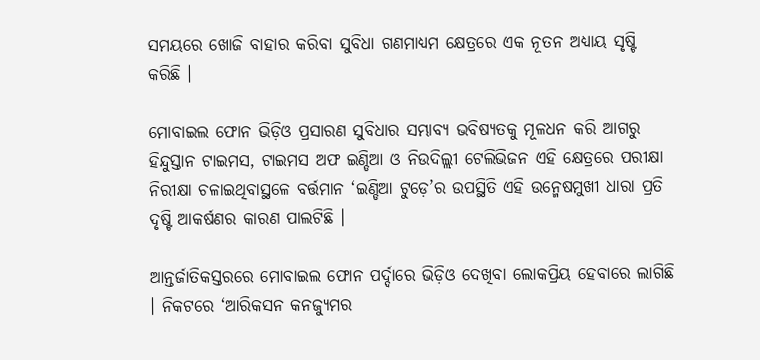ସମୟରେ ଖୋଜି ବାହାର କରିବା ସୁବିଧା ଗଣମାଧ୍ୟମ କ୍ଷେତ୍ରରେ ଏକ ନୂତନ ଅଧ୍ୟାୟ ସୃଷ୍ଟି କରିଛି ।

ମୋବାଇଲ ଫୋନ ଭିଡ଼ିଓ ପ୍ରସାରଣ ସୁବିଧାର ସମ୍ଭାବ୍ୟ ଭବିଷ୍ୟତକୁ ମୂଳଧନ କରି ଆଗରୁ ହିନ୍ଦୁସ୍ତାନ ଟାଇମସ, ଟାଇମସ ଅଫ ଇଣ୍ଡିଆ ଓ ନିଉଦିଲ୍ଲୀ ଟେଲିଭିଜନ ଏହି କ୍ଷେତ୍ରରେ ପରୀକ୍ଷା ନିରୀକ୍ଷା ଚଳାଇଥିବାସ୍ଥଳେ ବର୍ତ୍ତମାନ ‘ଇଣ୍ଡିଆ ଟୁଡ଼େ’ର ଉପସ୍ଥିତି ଏହି ଉନ୍ମେଷମୁଖୀ ଧାରା ପ୍ରତି ଦୃଷ୍ଟି ଆକର୍ଷଣର କାରଣ ପାଲଟିଛି ।

ଆନ୍ତର୍ଜାତିକସ୍ତରରେ ମୋବାଇଲ ଫୋନ ପର୍ଦ୍ଦାରେ ଭିଡ଼ିଓ ଦେଖିବା ଲୋକପ୍ରିୟ ହେବାରେ ଲାଗିଛି । ନିକଟରେ ‘ଆରିକସନ କନଜ୍ୟୁମର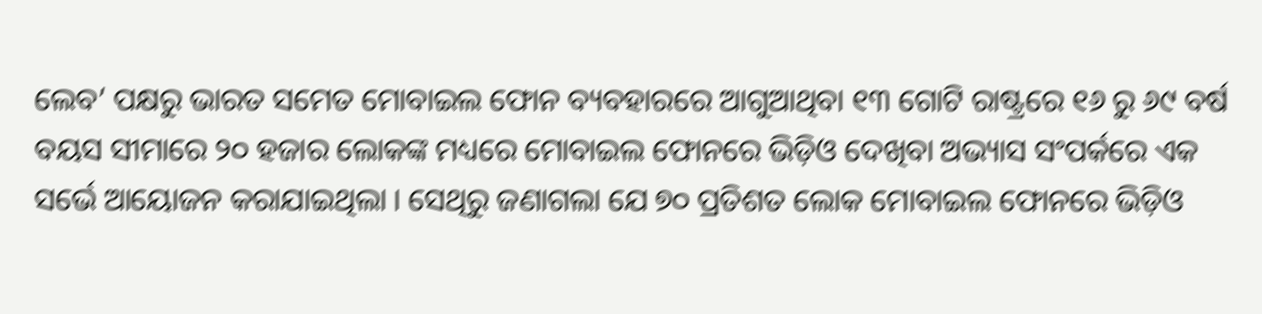ଲେବ’ ପକ୍ଷରୁ ଭାରତ ସମେତ ମୋବାଇଲ ଫୋନ ବ୍ୟବହାରରେ ଆଗୁଆଥିବା ୧୩ ଗୋଟି ରାଷ୍ଟ୍ରରେ ୧୬ ରୁ ୬୯ ବର୍ଷ ବୟସ ସୀମାରେ ୨୦ ହଜାର ଲୋକଙ୍କ ମଧ୍ୟରେ ମୋବାଇଲ ଫୋନରେ ଭିଡ଼ିଓ ଦେଖିବା ଅଭ୍ୟାସ ସଂପର୍କରେ ଏକ ସର୍ଭେ ଆୟୋଜନ କରାଯାଇଥିଲା । ସେଥିରୁ ଜଣାଗଲା ଯେ ୭୦ ପ୍ରତିଶତ ଲୋକ ମୋବାଇଲ ଫୋନରେ ଭିଡ଼ିଓ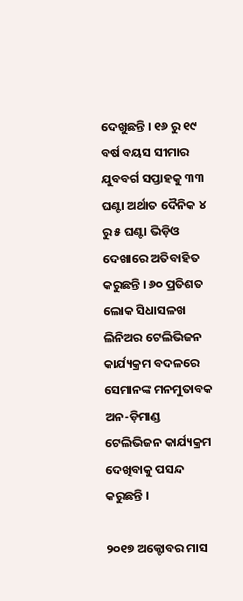ଦେଖୁଛନ୍ତି । ୧୬ ରୁ ୧୯ ବର୍ଷ ବୟସ ସୀମାର ଯୁବବର୍ଗ ସପ୍ତାହକୁ ୩୩ ଘଣ୍ଟା ଅର୍ଥାତ ଦୈନିକ ୪ ରୁ ୫ ଘଣ୍ଟା ଭିଡ଼ିଓ ଦେଖାରେ ଅତିବାହିତ କରୁଛନ୍ତି । ୬୦ ପ୍ରତିଶତ ଲୋକ ସିଧାସଳଖ ଲିନିଅର ଟେଲିଭିଜନ କାର୍ଯ୍ୟକ୍ରମ ବଦଳରେ ସେମାନଙ୍କ ମନମୁତାବକ ଅନ-ଡ଼ିମାଣ୍ଡ ଟେଲିଭିଜନ କାର୍ଯ୍ୟକ୍ରମ ଦେଖିବାକୁ ପସନ୍ଦ କରୁଛନ୍ତି ।

୨୦୧୭ ଅକ୍ଟୋବର ମାସ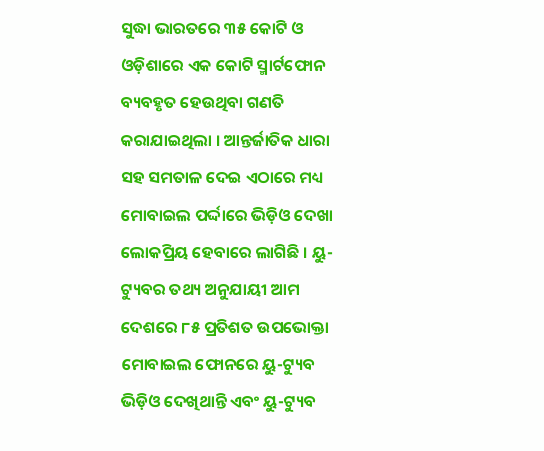ସୁଦ୍ଧା ଭାରତରେ ୩୫ କୋଟି ଓ ଓଡ଼ିଶାରେ ଏକ କୋଟି ସ୍ମାର୍ଟଫୋନ ବ୍ୟବହୃତ ହେଉଥିବା ଗଣତି କରାଯାଇଥିଲା । ଆନ୍ତର୍ଜାତିକ ଧାରା ସହ ସମତାଳ ଦେଇ ଏଠାରେ ମଧ୍ୟ ମୋବାଇଲ ପର୍ଦ୍ଦାରେ ଭିଡ଼ିଓ ଦେଖା ଲୋକପ୍ରିୟ ହେବାରେ ଲାଗିଛି । ୟୁ-ଟ୍ୟୁବର ତଥ୍ୟ ଅନୁଯାୟୀ ଆମ ଦେଶରେ ୮୫ ପ୍ରତିଶତ ଉପଭୋକ୍ତା ମୋବାଇଲ ଫୋନରେ ୟୁ-ଟ୍ୟୁବ ଭିଡ଼ିଓ ଦେଖିଥାନ୍ତି ଏବଂ ୟୁ-ଟ୍ୟୁବ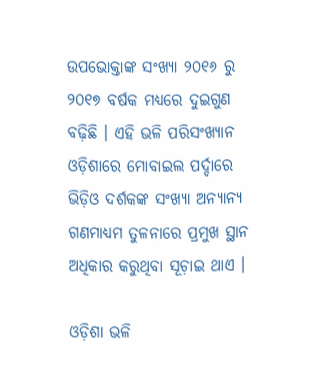ଉପଭୋକ୍ତାଙ୍କ ସଂଖ୍ୟା ୨୦୧୬ ରୁ ୨୦୧୭ ବର୍ଷକ ମଧ୍ୟରେ ଦୁଇଗୁଣ ବଢ଼ିଛି । ଏହି ଭଳି ପରିସଂଖ୍ୟାନ ଓଡ଼ିଶାରେ ମୋବାଇଲ ପର୍ଦ୍ଦାରେ ଭିଡ଼ିଓ ଦର୍ଶକଙ୍କ ସଂଖ୍ୟା ଅନ୍ୟାନ୍ୟ ଗଣମାଧ୍ୟମ ତୁଳନାରେ ପ୍ରମୁଖ ସ୍ଥାନ ଅଧିକାର କରୁଥିବା ସୂଚ଼ାଇ ଥାଏ ।

ଓଡ଼ିଶା ଭଳି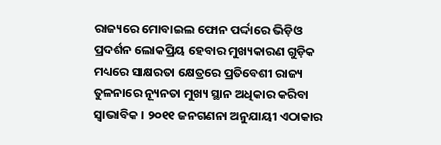ରାଜ୍ୟରେ ମୋବାଇଲ ଫୋନ ପର୍ଦ୍ଦାରେ ଭିଡ଼ିଓ ପ୍ରଦର୍ଶନ ଲୋକପ୍ରିୟ ହେବାର ମୁଖ୍ୟକାରଣ ଗୁଡ଼ିକ ମଧ୍ୟରେ ସାକ୍ଷରତା କ୍ଷେତ୍ରରେ ପ୍ରତିବେଶୀ ରାଜ୍ୟ ତୁଳନାରେ ନ୍ୟୂନତା ମୁଖ୍ୟ ସ୍ଥାନ ଅଧିକାର କରିବା ସ୍ୱାଭାବିକ । ୨୦୧୧ ଜନଗଣନା ଅନୁଯାୟୀ ଏଠାକାର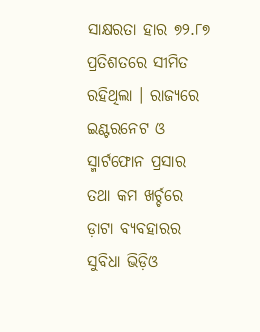ସାକ୍ଷରତା ହାର ୭୨.୮୭ ପ୍ରତିଶତରେ ସୀମିତ ରହିଥିଲା । ରାଜ୍ୟରେ ଇଣ୍ଟରନେଟ ଓ ସ୍ମାର୍ଟଫୋନ ପ୍ରସାର ତଥା କମ ଖର୍ଚ୍ଚରେ ଡ଼ାଟା ବ୍ୟବହାରର ସୁବିଧା ଭିଡ଼ିଓ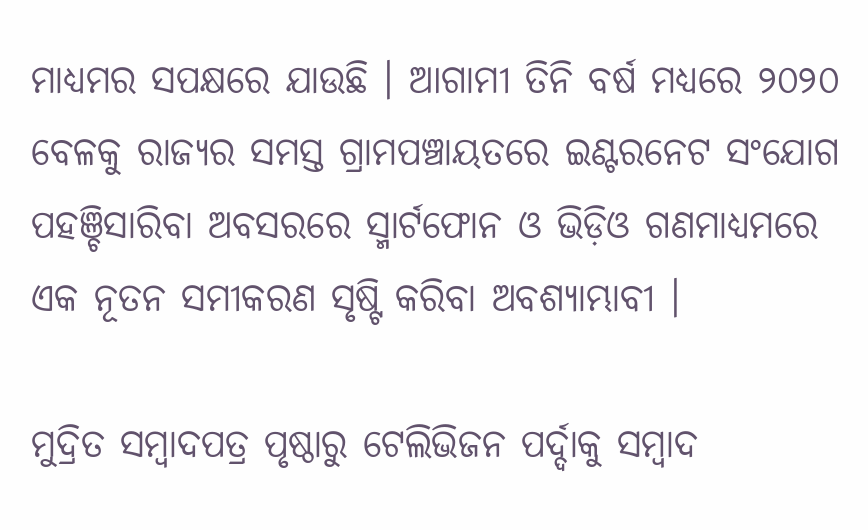ମାଧ୍ୟମର ସପକ୍ଷରେ ଯାଉଛି । ଆଗାମୀ ତିନି ବର୍ଷ ମଧ୍ୟରେ ୨୦୨୦ ବେଳକୁ ରାଜ୍ୟର ସମସ୍ତ ଗ୍ରାମପଞ୍ଚାୟତରେ ଇଣ୍ଟରନେଟ ସଂଯୋଗ ପହଞ୍ଚିସାରିବା ଅବସରରେ ସ୍ମାର୍ଟଫୋନ ଓ ଭିଡ଼ିଓ ଗଣମାଧ୍ୟମରେ ଏକ ନୂତନ ସମୀକରଣ ସୃଷ୍ଟି କରିବା ଅବଶ୍ୟାମ୍ଭାବୀ ।

ମୁଦ୍ରିତ ସମ୍ୱାଦପତ୍ର ପୃଷ୍ଠାରୁ ଟେଲିଭିଜନ ପର୍ଦ୍ଦାକୁ ସମ୍ୱାଦ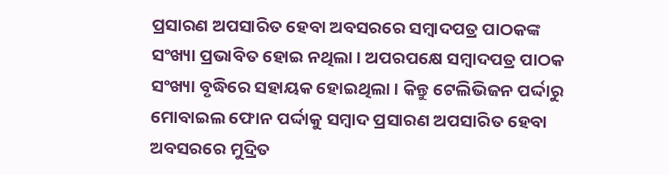ପ୍ରସାରଣ ଅପସାରିତ ହେବା ଅବସରରେ ସମ୍ୱାଦପତ୍ର ପାଠକଙ୍କ ସଂଖ୍ୟା ପ୍ରଭାବିତ ହୋଇ ନଥିଲା । ଅପରପକ୍ଷେ ସମ୍ୱାଦପତ୍ର ପାଠକ ସଂଖ୍ୟା ବୃଦ୍ଧିରେ ସହାୟକ ହୋଇଥିଲା । କିନ୍ତୁ ଟେଲିଭିଜନ ପର୍ଦ୍ଦାରୁ ମୋବାଇଲ ଫୋନ ପର୍ଦ୍ଦାକୁ ସମ୍ୱାଦ ପ୍ରସାରଣ ଅପସାରିତ ହେବା ଅବସରରେ ମୁଦ୍ରିତ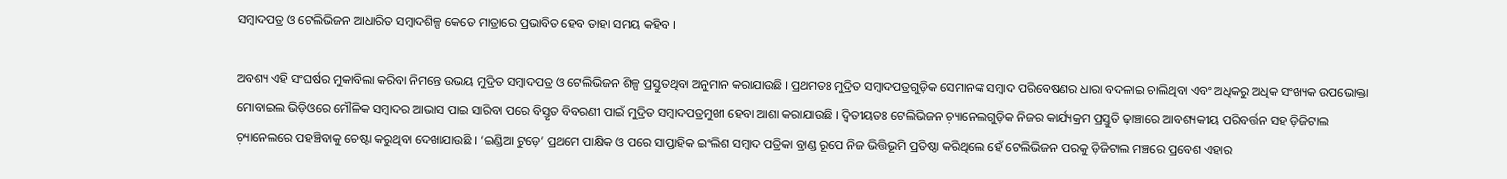ସମ୍ୱାଦପତ୍ର ଓ ଟେଲିଭିଜନ ଆଧାରିତ ସମ୍ୱାଦଶିଳ୍ପ କେତେ ମାତ୍ରାରେ ପ୍ରଭାବିତ ହେବ ତାହା ସମୟ କହିବ ।

ଅବଶ୍ୟ ଏହି ସଂଘର୍ଷର ମୁକାବିଲା କରିବା ନିମନ୍ତେ ଉଭୟ ମୁଦ୍ରିତ ସମ୍ୱାଦପତ୍ର ଓ ଟେଲିଭିଜନ ଶିଳ୍ପ ପ୍ରସ୍ତୁତଥିବା ଅନୁମାନ କରାଯାଉଛି । ପ୍ରଥମତଃ ମୁଦ୍ରିତ ସମ୍ୱାଦପତ୍ରଗୁଡ଼ିକ ସେମାନଙ୍କ ସମ୍ୱାଦ ପରିବେଷଣର ଧାରା ବଦଳାଇ ଚାଲିଥିବା ଏବଂ ଅଧିକରୁ ଅଧିକ ସଂଖ୍ୟକ ଉପଭୋକ୍ତା ମୋବାଇଲ ଭିଡ଼ିଓରେ ମୌଳିକ ସମ୍ୱାଦର ଆଭାସ ପାଇ ସାରିବା ପରେ ବିସ୍ତୃତ ବିବରଣୀ ପାଇଁ ମୁଦ୍ରିତ ସମ୍ୱାଦପତ୍ରମୁଖୀ ହେବା ଆଶା କରାଯାଉଛି । ଦ୍ୱିତୀୟତଃ ଟେଲିଭିଜନ ଚ଼୍ୟାନେଲଗୁଡ଼ିକ ନିଜର କାର୍ଯ୍ୟକ୍ରମ ପ୍ରସ୍ତୁତି ଢ଼ାଞ୍ଚାରେ ଆବଶ୍ୟକୀୟ ପରିବର୍ତ୍ତନ ସହ ଡ଼ିଜିଟାଲ ଚ଼୍ୟାନେଲରେ ପହଞ୍ଚିବାକୁ ଚେଷ୍ଟା କରୁଥିବା ଦେଖାଯାଉଛି । ‘ଇଣ୍ଡିଆ ଟୁଡ଼େ’ ପ୍ରଥମେ ପାକ୍ଷିକ ଓ ପରେ ସାପ୍ତାହିକ ଇଂଲିଶ ସମ୍ୱାଦ ପତ୍ରିକା ବ୍ରାଣ୍ଡ ରୂପେ ନିଜ ଭିତ୍ତିଭୂମି ପ୍ରତିଷ୍ଠା କରିଥିଲେ ହେଁ ଟେଲିଭିଜନ ପରକୁ ଡ଼ିଜିଟାଲ ମଞ୍ଚରେ ପ୍ରବେଶ ଏହାର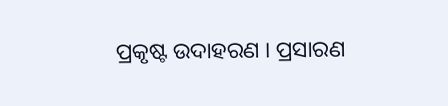ପ୍ରକୃଷ୍ଟ ଉଦାହରଣ । ପ୍ରସାରଣ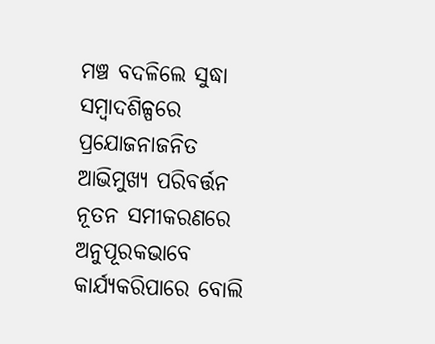ମଞ୍ଚ ବଦଳିଲେ ସୁଦ୍ଧା ସମ୍ୱାଦଶିଳ୍ପରେ ପ୍ରଯୋଜନାଜନିତ ଆଭିମୁଖ୍ୟ ପରିବର୍ତ୍ତନ ନୂତନ ସମୀକରଣରେ ଅନୁପୂରକଭାବେ କାର୍ଯ୍ୟକରିପାରେ ବୋଲି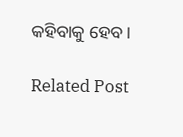କହିବାକୁ ହେବ ।

Related Post